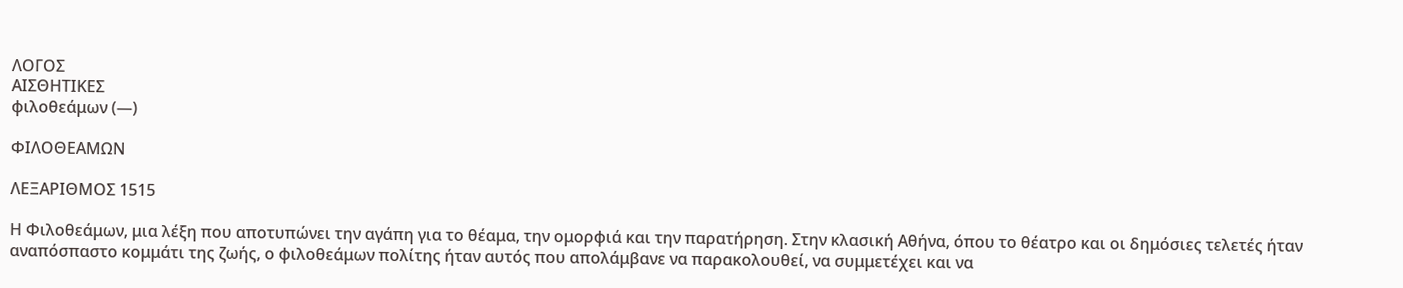ΛΟΓΟΣ
ΑΙΣΘΗΤΙΚΕΣ
φιλοθεάμων (—)

ΦΙΛΟΘΕΑΜΩΝ

ΛΕΞΑΡΙΘΜΟΣ 1515

Η Φιλοθεάμων, μια λέξη που αποτυπώνει την αγάπη για το θέαμα, την ομορφιά και την παρατήρηση. Στην κλασική Αθήνα, όπου το θέατρο και οι δημόσιες τελετές ήταν αναπόσπαστο κομμάτι της ζωής, ο φιλοθεάμων πολίτης ήταν αυτός που απολάμβανε να παρακολουθεί, να συμμετέχει και να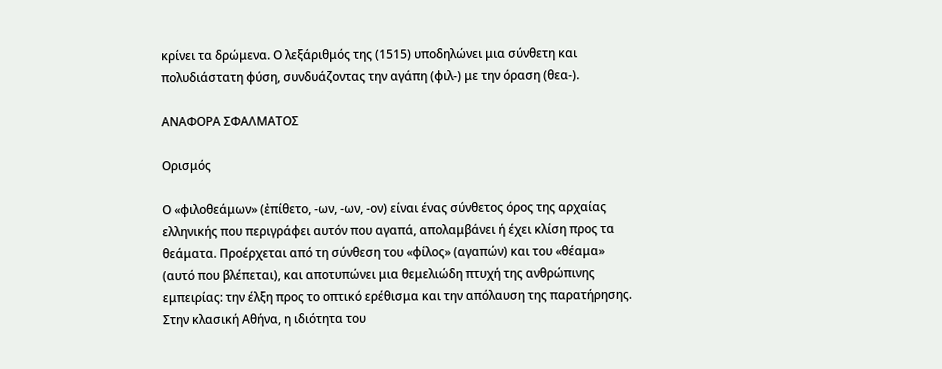κρίνει τα δρώμενα. Ο λεξάριθμός της (1515) υποδηλώνει μια σύνθετη και πολυδιάστατη φύση, συνδυάζοντας την αγάπη (φιλ-) με την όραση (θεα-).

ΑΝΑΦΟΡΑ ΣΦΑΛΜΑΤΟΣ

Ορισμός

Ο «φιλοθεάμων» (ἐπίθετο, -ων, -ων, -ον) είναι ένας σύνθετος όρος της αρχαίας ελληνικής που περιγράφει αυτόν που αγαπά, απολαμβάνει ή έχει κλίση προς τα θεάματα. Προέρχεται από τη σύνθεση του «φίλος» (αγαπών) και του «θέαμα» (αυτό που βλέπεται), και αποτυπώνει μια θεμελιώδη πτυχή της ανθρώπινης εμπειρίας: την έλξη προς το οπτικό ερέθισμα και την απόλαυση της παρατήρησης. Στην κλασική Αθήνα, η ιδιότητα του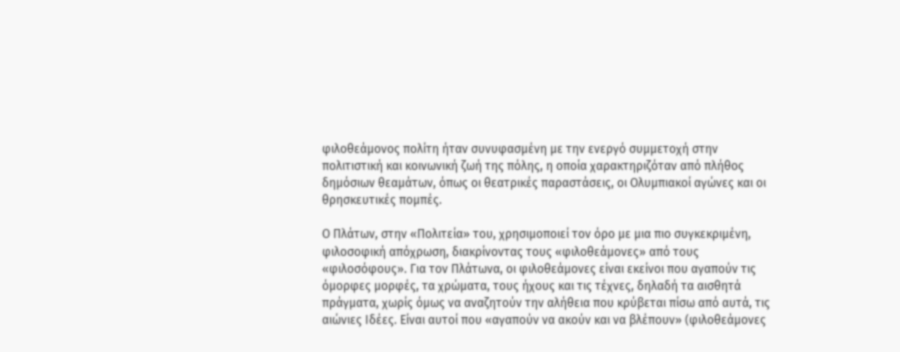φιλοθεάμονος πολίτη ήταν συνυφασμένη με την ενεργό συμμετοχή στην πολιτιστική και κοινωνική ζωή της πόλης, η οποία χαρακτηριζόταν από πλήθος δημόσιων θεαμάτων, όπως οι θεατρικές παραστάσεις, οι Ολυμπιακοί αγώνες και οι θρησκευτικές πομπές.

Ο Πλάτων, στην «Πολιτεία» του, χρησιμοποιεί τον όρο με μια πιο συγκεκριμένη, φιλοσοφική απόχρωση, διακρίνοντας τους «φιλοθεάμονες» από τους «φιλοσόφους». Για τον Πλάτωνα, οι φιλοθεάμονες είναι εκείνοι που αγαπούν τις όμορφες μορφές, τα χρώματα, τους ήχους και τις τέχνες, δηλαδή τα αισθητά πράγματα, χωρίς όμως να αναζητούν την αλήθεια που κρύβεται πίσω από αυτά, τις αιώνιες Ιδέες. Είναι αυτοί που «αγαπούν να ακούν και να βλέπουν» (φιλοθεάμονες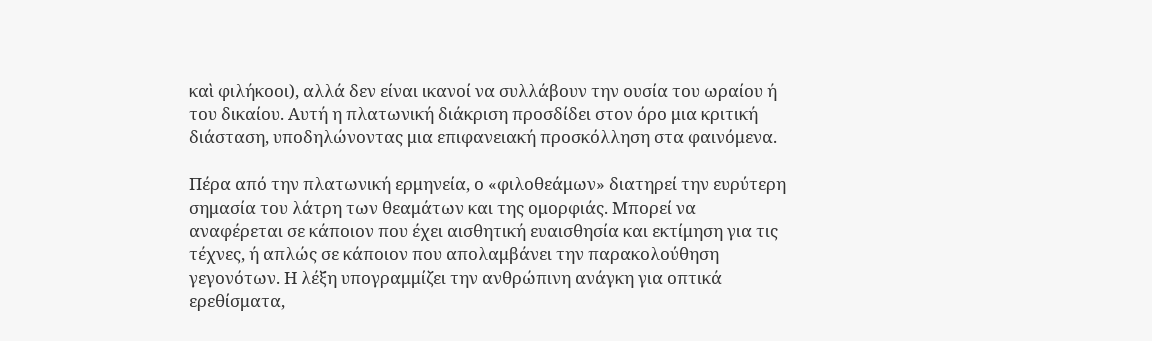καὶ φιλήκοοι), αλλά δεν είναι ικανοί να συλλάβουν την ουσία του ωραίου ή του δικαίου. Αυτή η πλατωνική διάκριση προσδίδει στον όρο μια κριτική διάσταση, υποδηλώνοντας μια επιφανειακή προσκόλληση στα φαινόμενα.

Πέρα από την πλατωνική ερμηνεία, ο «φιλοθεάμων» διατηρεί την ευρύτερη σημασία του λάτρη των θεαμάτων και της ομορφιάς. Μπορεί να αναφέρεται σε κάποιον που έχει αισθητική ευαισθησία και εκτίμηση για τις τέχνες, ή απλώς σε κάποιον που απολαμβάνει την παρακολούθηση γεγονότων. Η λέξη υπογραμμίζει την ανθρώπινη ανάγκη για οπτικά ερεθίσματα,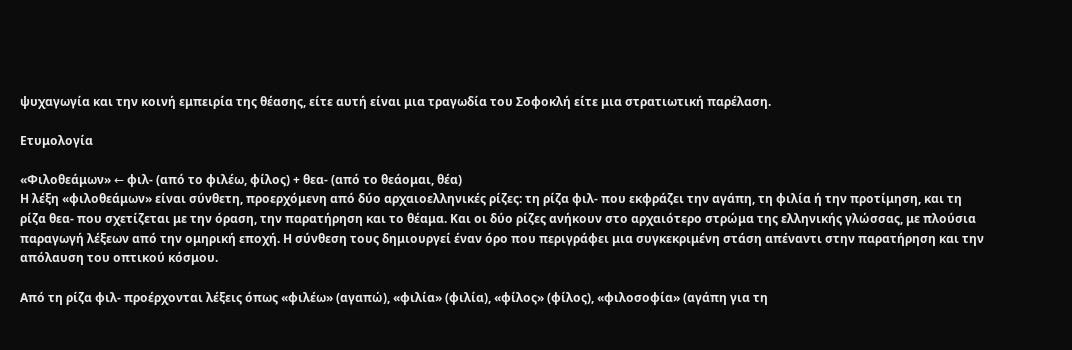ψυχαγωγία και την κοινή εμπειρία της θέασης, είτε αυτή είναι μια τραγωδία του Σοφοκλή είτε μια στρατιωτική παρέλαση.

Ετυμολογία

«Φιλοθεάμων» ← φιλ- (από το φιλέω, φίλος) + θεα- (από το θεάομαι, θέα)
Η λέξη «φιλοθεάμων» είναι σύνθετη, προερχόμενη από δύο αρχαιοελληνικές ρίζες: τη ρίζα φιλ- που εκφράζει την αγάπη, τη φιλία ή την προτίμηση, και τη ρίζα θεα- που σχετίζεται με την όραση, την παρατήρηση και το θέαμα. Και οι δύο ρίζες ανήκουν στο αρχαιότερο στρώμα της ελληνικής γλώσσας, με πλούσια παραγωγή λέξεων από την ομηρική εποχή. Η σύνθεση τους δημιουργεί έναν όρο που περιγράφει μια συγκεκριμένη στάση απέναντι στην παρατήρηση και την απόλαυση του οπτικού κόσμου.

Από τη ρίζα φιλ- προέρχονται λέξεις όπως «φιλέω» (αγαπώ), «φιλία» (φιλία), «φίλος» (φίλος), «φιλοσοφία» (αγάπη για τη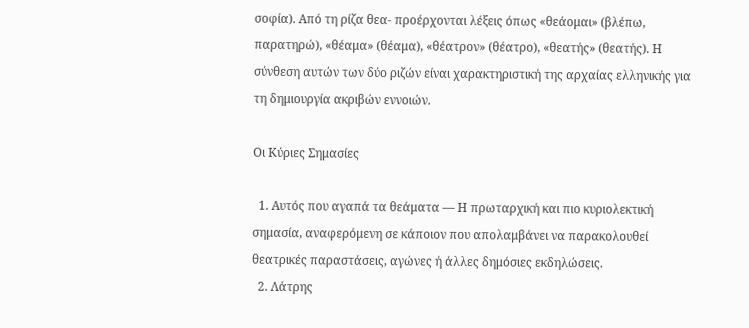σοφία). Από τη ρίζα θεα- προέρχονται λέξεις όπως «θεάομαι» (βλέπω, παρατηρώ), «θέαμα» (θέαμα), «θέατρον» (θέατρο), «θεατής» (θεατής). Η σύνθεση αυτών των δύο ριζών είναι χαρακτηριστική της αρχαίας ελληνικής για τη δημιουργία ακριβών εννοιών.

Οι Κύριες Σημασίες

  1. Αυτός που αγαπά τα θεάματα — Η πρωταρχική και πιο κυριολεκτική σημασία, αναφερόμενη σε κάποιον που απολαμβάνει να παρακολουθεί θεατρικές παραστάσεις, αγώνες ή άλλες δημόσιες εκδηλώσεις.
  2. Λάτρης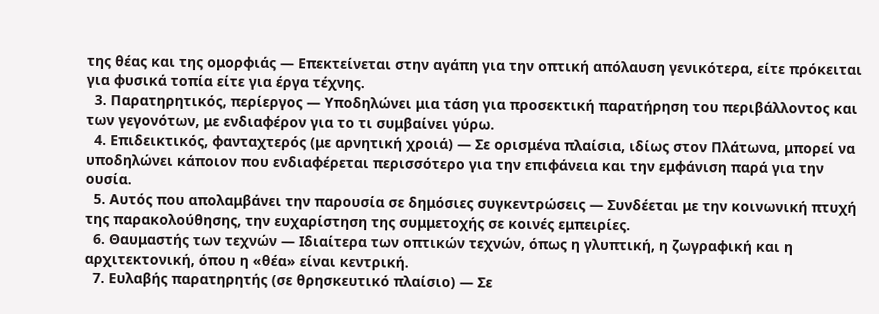της θέας και της ομορφιάς — Επεκτείνεται στην αγάπη για την οπτική απόλαυση γενικότερα, είτε πρόκειται για φυσικά τοπία είτε για έργα τέχνης.
  3. Παρατηρητικός, περίεργος — Υποδηλώνει μια τάση για προσεκτική παρατήρηση του περιβάλλοντος και των γεγονότων, με ενδιαφέρον για το τι συμβαίνει γύρω.
  4. Επιδεικτικός, φανταχτερός (με αρνητική χροιά) — Σε ορισμένα πλαίσια, ιδίως στον Πλάτωνα, μπορεί να υποδηλώνει κάποιον που ενδιαφέρεται περισσότερο για την επιφάνεια και την εμφάνιση παρά για την ουσία.
  5. Αυτός που απολαμβάνει την παρουσία σε δημόσιες συγκεντρώσεις — Συνδέεται με την κοινωνική πτυχή της παρακολούθησης, την ευχαρίστηση της συμμετοχής σε κοινές εμπειρίες.
  6. Θαυμαστής των τεχνών — Ιδιαίτερα των οπτικών τεχνών, όπως η γλυπτική, η ζωγραφική και η αρχιτεκτονική, όπου η «θέα» είναι κεντρική.
  7. Ευλαβής παρατηρητής (σε θρησκευτικό πλαίσιο) — Σε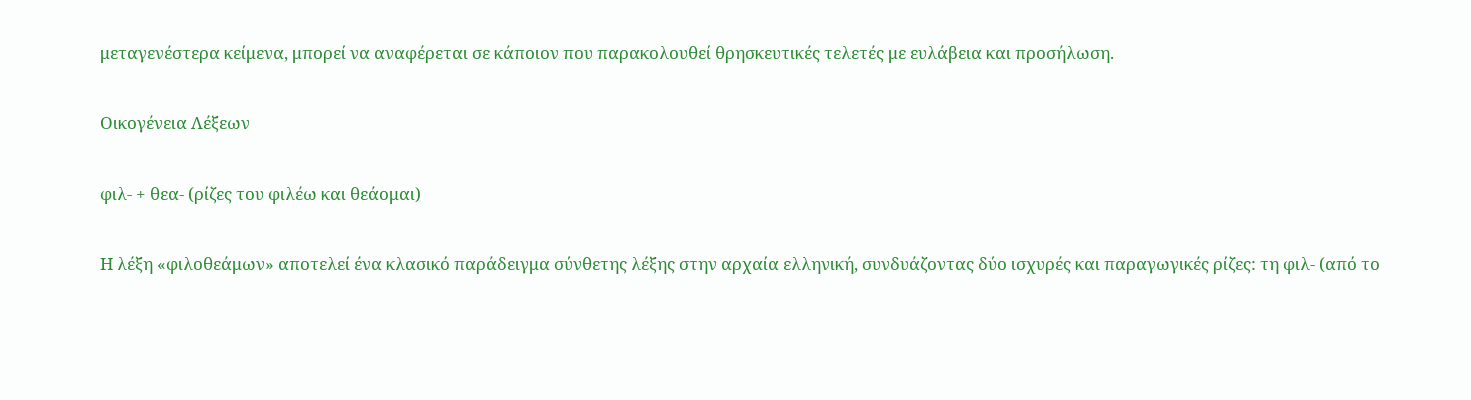μεταγενέστερα κείμενα, μπορεί να αναφέρεται σε κάποιον που παρακολουθεί θρησκευτικές τελετές με ευλάβεια και προσήλωση.

Οικογένεια Λέξεων

φιλ- + θεα- (ρίζες του φιλέω και θεάομαι)

Η λέξη «φιλοθεάμων» αποτελεί ένα κλασικό παράδειγμα σύνθετης λέξης στην αρχαία ελληνική, συνδυάζοντας δύο ισχυρές και παραγωγικές ρίζες: τη φιλ- (από το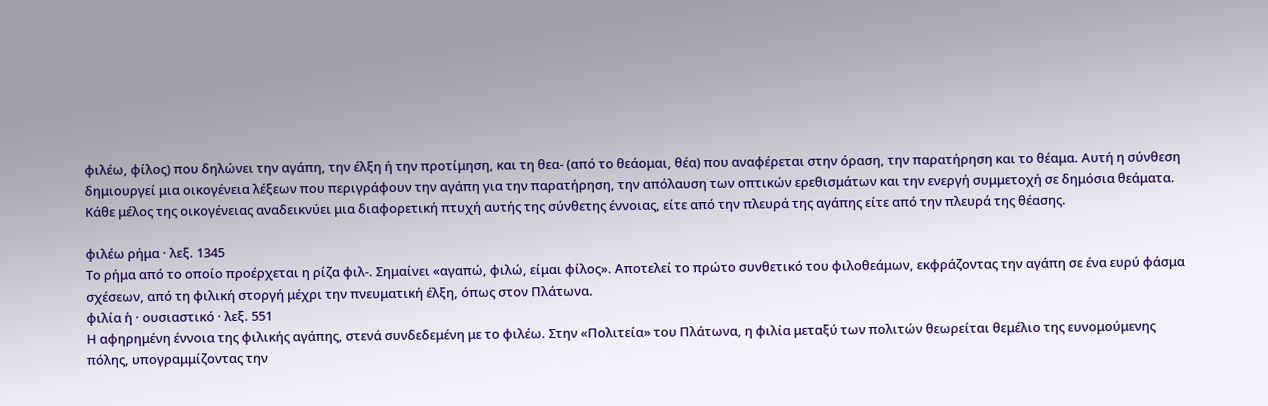φιλέω, φίλος) που δηλώνει την αγάπη, την έλξη ή την προτίμηση, και τη θεα- (από το θεάομαι, θέα) που αναφέρεται στην όραση, την παρατήρηση και το θέαμα. Αυτή η σύνθεση δημιουργεί μια οικογένεια λέξεων που περιγράφουν την αγάπη για την παρατήρηση, την απόλαυση των οπτικών ερεθισμάτων και την ενεργή συμμετοχή σε δημόσια θεάματα. Κάθε μέλος της οικογένειας αναδεικνύει μια διαφορετική πτυχή αυτής της σύνθετης έννοιας, είτε από την πλευρά της αγάπης είτε από την πλευρά της θέασης.

φιλέω ρήμα · λεξ. 1345
Το ρήμα από το οποίο προέρχεται η ρίζα φιλ-. Σημαίνει «αγαπώ, φιλώ, είμαι φίλος». Αποτελεί το πρώτο συνθετικό του φιλοθεάμων, εκφράζοντας την αγάπη σε ένα ευρύ φάσμα σχέσεων, από τη φιλική στοργή μέχρι την πνευματική έλξη, όπως στον Πλάτωνα.
φιλία ἡ · ουσιαστικό · λεξ. 551
Η αφηρημένη έννοια της φιλικής αγάπης, στενά συνδεδεμένη με το φιλέω. Στην «Πολιτεία» του Πλάτωνα, η φιλία μεταξύ των πολιτών θεωρείται θεμέλιο της ευνομούμενης πόλης, υπογραμμίζοντας την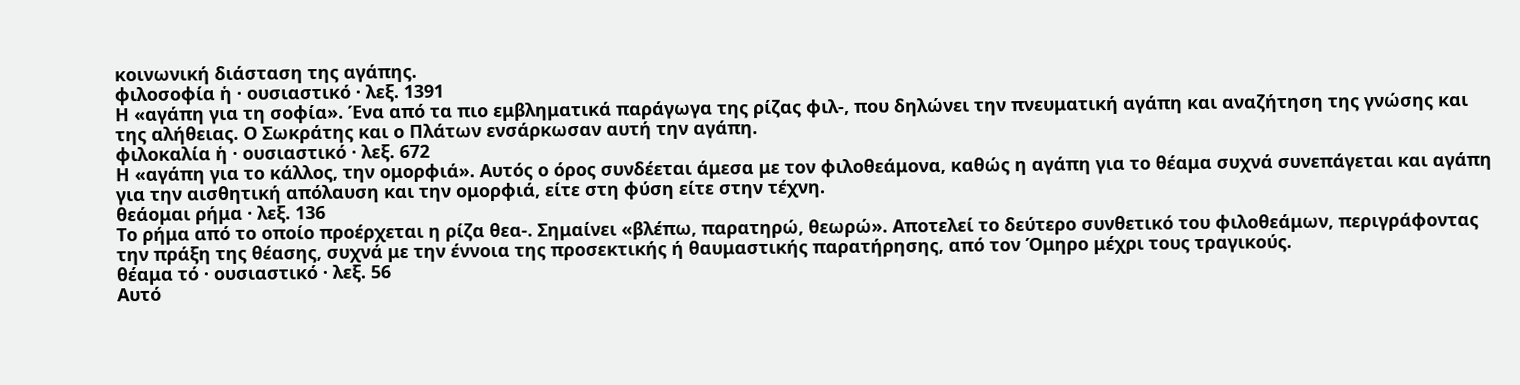κοινωνική διάσταση της αγάπης.
φιλοσοφία ἡ · ουσιαστικό · λεξ. 1391
Η «αγάπη για τη σοφία». Ένα από τα πιο εμβληματικά παράγωγα της ρίζας φιλ-, που δηλώνει την πνευματική αγάπη και αναζήτηση της γνώσης και της αλήθειας. Ο Σωκράτης και ο Πλάτων ενσάρκωσαν αυτή την αγάπη.
φιλοκαλία ἡ · ουσιαστικό · λεξ. 672
Η «αγάπη για το κάλλος, την ομορφιά». Αυτός ο όρος συνδέεται άμεσα με τον φιλοθεάμονα, καθώς η αγάπη για το θέαμα συχνά συνεπάγεται και αγάπη για την αισθητική απόλαυση και την ομορφιά, είτε στη φύση είτε στην τέχνη.
θεάομαι ρήμα · λεξ. 136
Το ρήμα από το οποίο προέρχεται η ρίζα θεα-. Σημαίνει «βλέπω, παρατηρώ, θεωρώ». Αποτελεί το δεύτερο συνθετικό του φιλοθεάμων, περιγράφοντας την πράξη της θέασης, συχνά με την έννοια της προσεκτικής ή θαυμαστικής παρατήρησης, από τον Όμηρο μέχρι τους τραγικούς.
θέαμα τό · ουσιαστικό · λεξ. 56
Αυτό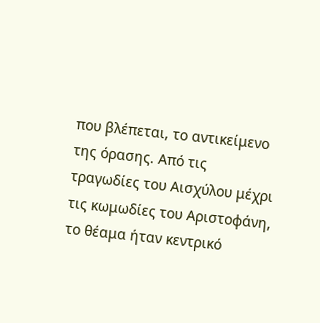που βλέπεται, το αντικείμενο της όρασης. Από τις τραγωδίες του Αισχύλου μέχρι τις κωμωδίες του Αριστοφάνη, το θέαμα ήταν κεντρικό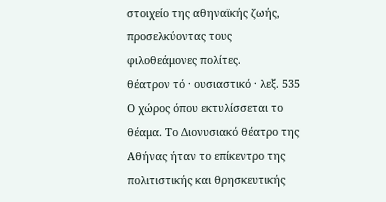στοιχείο της αθηναϊκής ζωής, προσελκύοντας τους φιλοθεάμονες πολίτες.
θέατρον τό · ουσιαστικό · λεξ. 535
Ο χώρος όπου εκτυλίσσεται το θέαμα. Το Διονυσιακό θέατρο της Αθήνας ήταν το επίκεντρο της πολιτιστικής και θρησκευτικής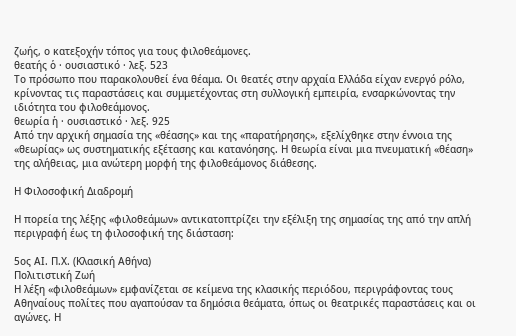ζωής, ο κατεξοχήν τόπος για τους φιλοθεάμονες.
θεατής ὁ · ουσιαστικό · λεξ. 523
Το πρόσωπο που παρακολουθεί ένα θέαμα. Οι θεατές στην αρχαία Ελλάδα είχαν ενεργό ρόλο, κρίνοντας τις παραστάσεις και συμμετέχοντας στη συλλογική εμπειρία, ενσαρκώνοντας την ιδιότητα του φιλοθεάμονος.
θεωρία ἡ · ουσιαστικό · λεξ. 925
Από την αρχική σημασία της «θέασης» και της «παρατήρησης», εξελίχθηκε στην έννοια της «θεωρίας» ως συστηματικής εξέτασης και κατανόησης. Η θεωρία είναι μια πνευματική «θέαση» της αλήθειας, μια ανώτερη μορφή της φιλοθεάμονος διάθεσης.

Η Φιλοσοφική Διαδρομή

Η πορεία της λέξης «φιλοθεάμων» αντικατοπτρίζει την εξέλιξη της σημασίας της από την απλή περιγραφή έως τη φιλοσοφική της διάσταση:

5ος ΑΙ. Π.Χ. (Κλασική Αθήνα)
Πολιτιστική Ζωή
Η λέξη «φιλοθεάμων» εμφανίζεται σε κείμενα της κλασικής περιόδου, περιγράφοντας τους Αθηναίους πολίτες που αγαπούσαν τα δημόσια θεάματα, όπως οι θεατρικές παραστάσεις και οι αγώνες. Η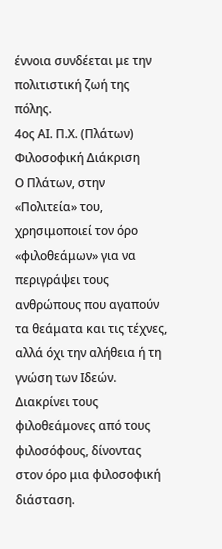έννοια συνδέεται με την πολιτιστική ζωή της πόλης.
4ος ΑΙ. Π.Χ. (Πλάτων)
Φιλοσοφική Διάκριση
Ο Πλάτων, στην «Πολιτεία» του, χρησιμοποιεί τον όρο «φιλοθεάμων» για να περιγράψει τους ανθρώπους που αγαπούν τα θεάματα και τις τέχνες, αλλά όχι την αλήθεια ή τη γνώση των Ιδεών. Διακρίνει τους φιλοθεάμονες από τους φιλοσόφους, δίνοντας στον όρο μια φιλοσοφική διάσταση.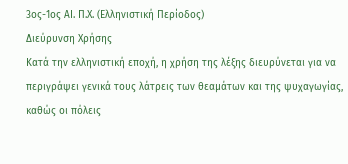3ος-1ος ΑΙ. Π.Χ. (Ελληνιστική Περίοδος)
Διεύρυνση Χρήσης
Κατά την ελληνιστική εποχή, η χρήση της λέξης διευρύνεται για να περιγράψει γενικά τους λάτρεις των θεαμάτων και της ψυχαγωγίας, καθώς οι πόλεις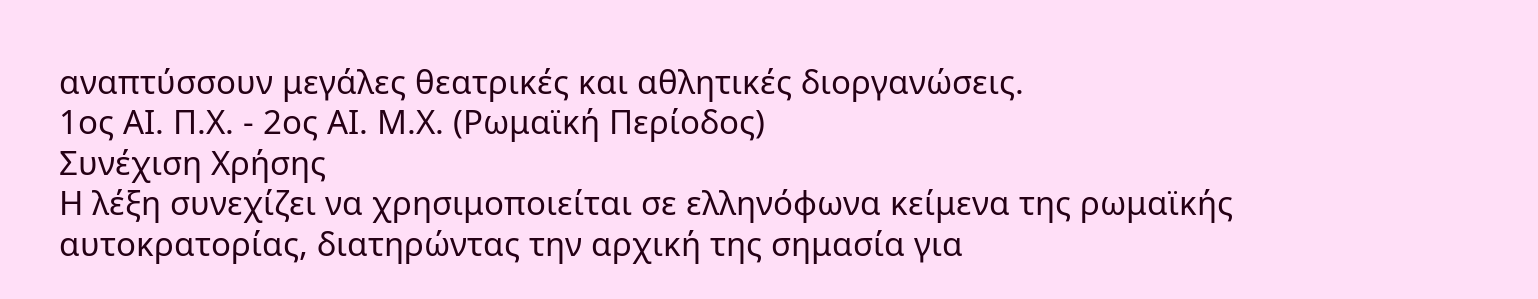αναπτύσσουν μεγάλες θεατρικές και αθλητικές διοργανώσεις.
1ος ΑΙ. Π.Χ. - 2ος ΑΙ. Μ.Χ. (Ρωμαϊκή Περίοδος)
Συνέχιση Χρήσης
Η λέξη συνεχίζει να χρησιμοποιείται σε ελληνόφωνα κείμενα της ρωμαϊκής αυτοκρατορίας, διατηρώντας την αρχική της σημασία για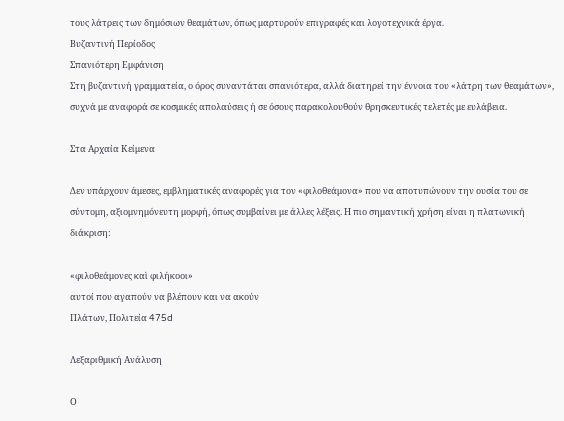τους λάτρεις των δημόσιων θεαμάτων, όπως μαρτυρούν επιγραφές και λογοτεχνικά έργα.
Βυζαντινή Περίοδος
Σπανιότερη Εμφάνιση
Στη βυζαντινή γραμματεία, ο όρος συναντάται σπανιότερα, αλλά διατηρεί την έννοια του «λάτρη των θεαμάτων», συχνά με αναφορά σε κοσμικές απολαύσεις ή σε όσους παρακολουθούν θρησκευτικές τελετές με ευλάβεια.

Στα Αρχαία Κείμενα

Δεν υπάρχουν άμεσες, εμβληματικές αναφορές για τον «φιλοθεάμονα» που να αποτυπώνουν την ουσία του σε σύντομη, αξιομνημόνευτη μορφή, όπως συμβαίνει με άλλες λέξεις. Η πιο σημαντική χρήση είναι η πλατωνική διάκριση:

«φιλοθεάμονες καὶ φιλήκοοι»
αυτοί που αγαπούν να βλέπουν και να ακούν
Πλάτων, Πολιτεία 475d

Λεξαριθμική Ανάλυση

Ο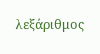λεξάριθμος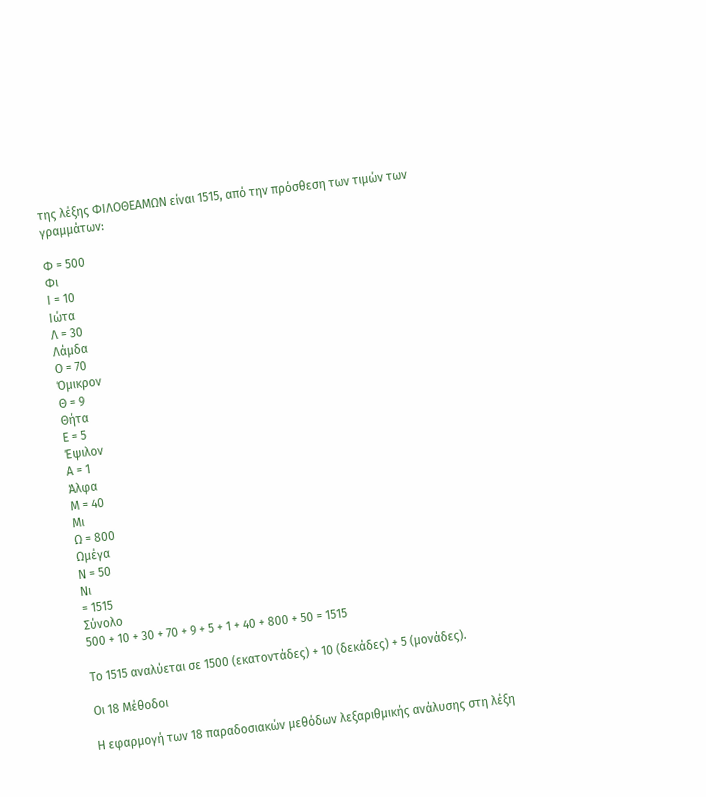της λέξης ΦΙΛΟΘΕΑΜΩΝ είναι 1515, από την πρόσθεση των τιμών των γραμμάτων:

Φ = 500
Φι
Ι = 10
Ιώτα
Λ = 30
Λάμδα
Ο = 70
Όμικρον
Θ = 9
Θήτα
Ε = 5
Έψιλον
Α = 1
Άλφα
Μ = 40
Μι
Ω = 800
Ωμέγα
Ν = 50
Νι
= 1515
Σύνολο
500 + 10 + 30 + 70 + 9 + 5 + 1 + 40 + 800 + 50 = 1515

Το 1515 αναλύεται σε 1500 (εκατοντάδες) + 10 (δεκάδες) + 5 (μονάδες).

Οι 18 Μέθοδοι

Η εφαρμογή των 18 παραδοσιακών μεθόδων λεξαριθμικής ανάλυσης στη λέξη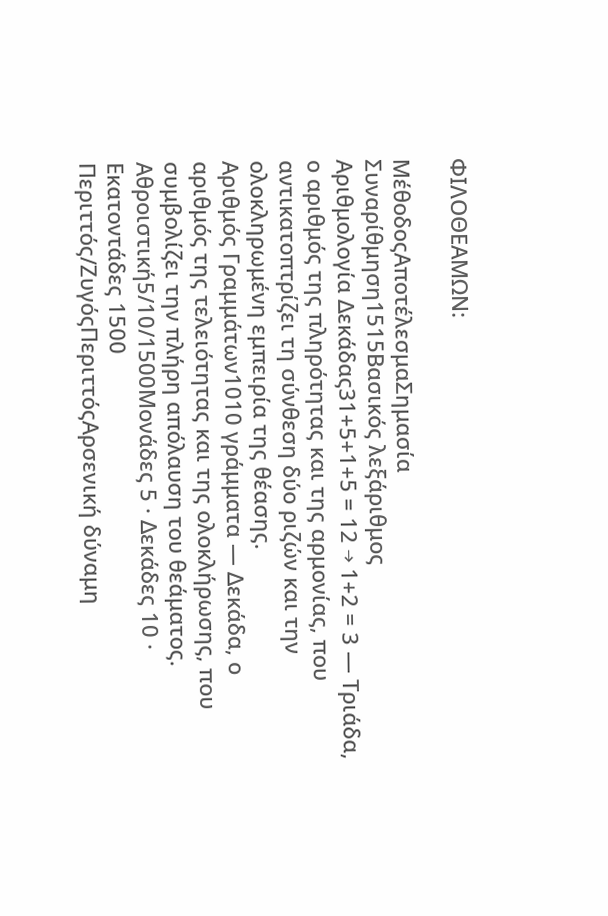ΦΙΛΟΘΕΑΜΩΝ:

ΜέθοδοςΑποτέλεσμαΣημασία
Συναρίθμηση1515Βασικός λεξάριθμος
Αριθμολογία Δεκάδας31+5+1+5 = 12 → 1+2 = 3 — Τριάδα, ο αριθμός της πληρότητας και της αρμονίας, που αντικατοπτρίζει τη σύνθεση δύο ριζών και την ολοκληρωμένη εμπειρία της θέασης.
Αριθμός Γραμμάτων1010 γράμματα — Δεκάδα, ο αριθμός της τελειότητας και της ολοκλήρωσης, που συμβολίζει την πλήρη απόλαυση του θεάματος.
Αθροιστική5/10/1500Μονάδες 5 · Δεκάδες 10 · Εκατοντάδες 1500
Περιττός/ΖυγόςΠεριττόςΑρσενική δύναμη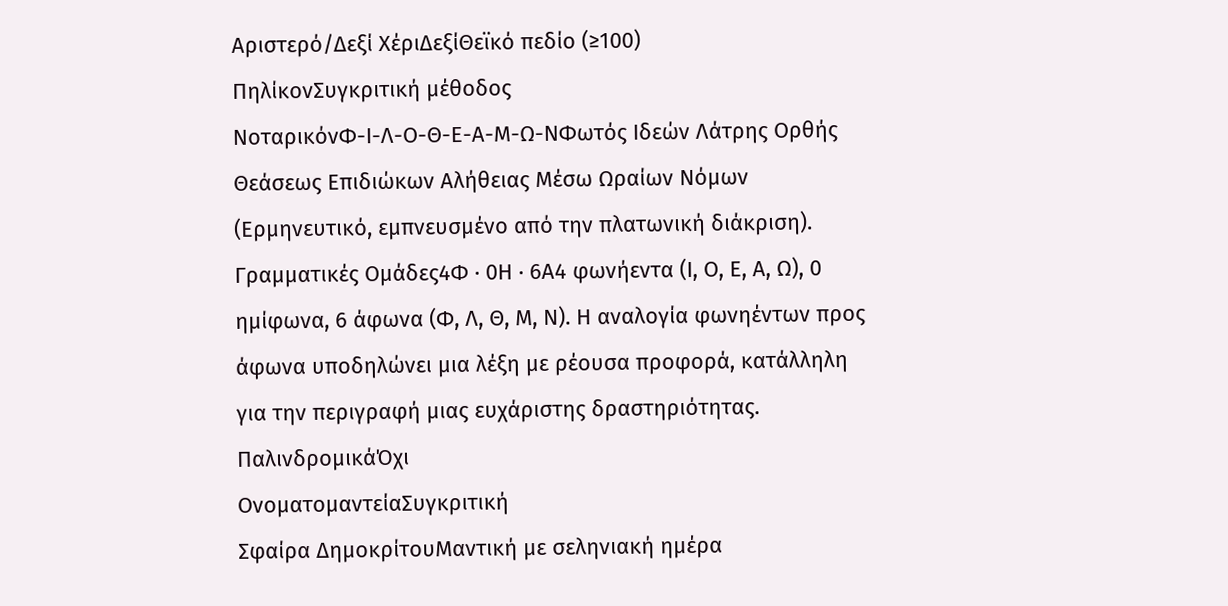Αριστερό/Δεξί ΧέριΔεξίΘεϊκό πεδίο (≥100)
ΠηλίκονΣυγκριτική μέθοδος
ΝοταρικόνΦ-Ι-Λ-Ο-Θ-Ε-Α-Μ-Ω-ΝΦωτός Ιδεών Λάτρης Ορθής Θεάσεως Επιδιώκων Αλήθειας Μέσω Ωραίων Νόμων (Ερμηνευτικό, εμπνευσμένο από την πλατωνική διάκριση).
Γραμματικές Ομάδες4Φ · 0Η · 6Α4 φωνήεντα (Ι, Ο, Ε, Α, Ω), 0 ημίφωνα, 6 άφωνα (Φ, Λ, Θ, Μ, Ν). Η αναλογία φωνηέντων προς άφωνα υποδηλώνει μια λέξη με ρέουσα προφορά, κατάλληλη για την περιγραφή μιας ευχάριστης δραστηριότητας.
ΠαλινδρομικάΌχι
ΟνοματομαντείαΣυγκριτική
Σφαίρα ΔημοκρίτουΜαντική με σεληνιακή ημέρα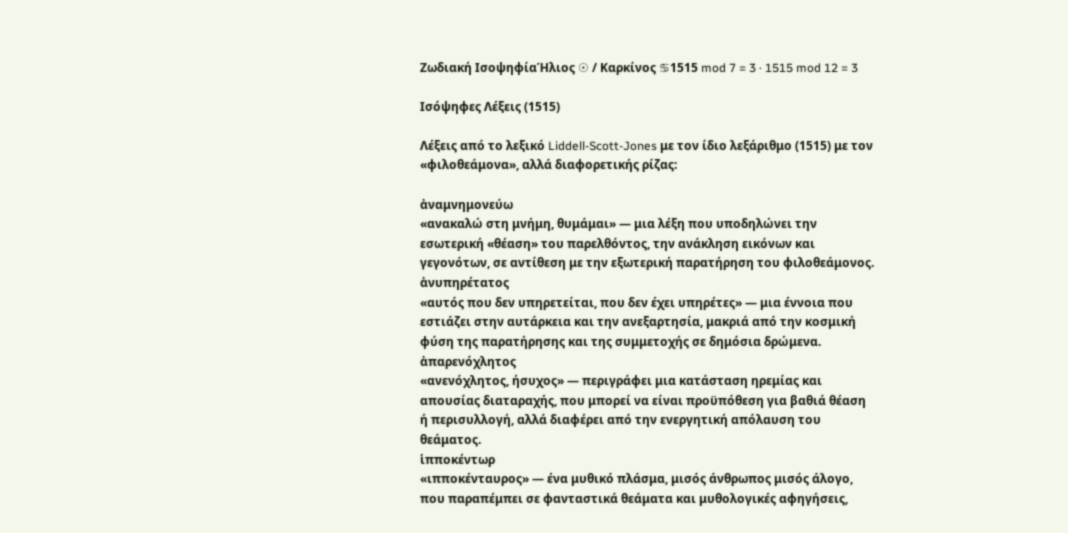Ζωδιακή ΙσοψηφίαΉλιος ☉ / Καρκίνος ♋1515 mod 7 = 3 · 1515 mod 12 = 3

Ισόψηφες Λέξεις (1515)

Λέξεις από το λεξικό Liddell-Scott-Jones με τον ίδιο λεξάριθμο (1515) με τον «φιλοθεάμονα», αλλά διαφορετικής ρίζας:

ἀναμνημονεύω
«ανακαλώ στη μνήμη, θυμάμαι» — μια λέξη που υποδηλώνει την εσωτερική «θέαση» του παρελθόντος, την ανάκληση εικόνων και γεγονότων, σε αντίθεση με την εξωτερική παρατήρηση του φιλοθεάμονος.
ἀνυπηρέτατος
«αυτός που δεν υπηρετείται, που δεν έχει υπηρέτες» — μια έννοια που εστιάζει στην αυτάρκεια και την ανεξαρτησία, μακριά από την κοσμική φύση της παρατήρησης και της συμμετοχής σε δημόσια δρώμενα.
ἀπαρενόχλητος
«ανενόχλητος, ήσυχος» — περιγράφει μια κατάσταση ηρεμίας και απουσίας διαταραχής, που μπορεί να είναι προϋπόθεση για βαθιά θέαση ή περισυλλογή, αλλά διαφέρει από την ενεργητική απόλαυση του θεάματος.
ἱπποκέντωρ
«ιπποκένταυρος» — ένα μυθικό πλάσμα, μισός άνθρωπος μισός άλογο, που παραπέμπει σε φανταστικά θεάματα και μυθολογικές αφηγήσεις,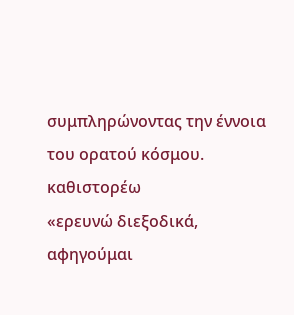συμπληρώνοντας την έννοια του ορατού κόσμου.
καθιστορέω
«ερευνώ διεξοδικά, αφηγούμαι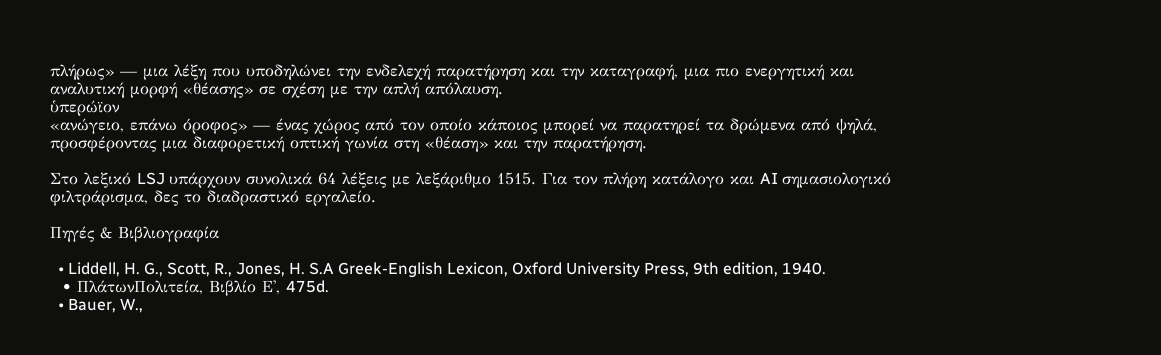πλήρως» — μια λέξη που υποδηλώνει την ενδελεχή παρατήρηση και την καταγραφή, μια πιο ενεργητική και αναλυτική μορφή «θέασης» σε σχέση με την απλή απόλαυση.
ὑπερώϊον
«ανώγειο, επάνω όροφος» — ένας χώρος από τον οποίο κάποιος μπορεί να παρατηρεί τα δρώμενα από ψηλά, προσφέροντας μια διαφορετική οπτική γωνία στη «θέαση» και την παρατήρηση.

Στο λεξικό LSJ υπάρχουν συνολικά 64 λέξεις με λεξάριθμο 1515. Για τον πλήρη κατάλογο και AI σημασιολογικό φιλτράρισμα, δες το διαδραστικό εργαλείο.

Πηγές & Βιβλιογραφία

  • Liddell, H. G., Scott, R., Jones, H. S.A Greek-English Lexicon, Oxford University Press, 9th edition, 1940.
  • ΠλάτωνΠολιτεία, Βιβλίο Ε', 475d.
  • Bauer, W.,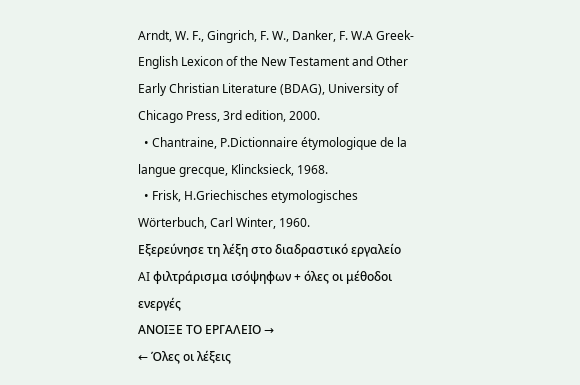Arndt, W. F., Gingrich, F. W., Danker, F. W.A Greek-English Lexicon of the New Testament and Other Early Christian Literature (BDAG), University of Chicago Press, 3rd edition, 2000.
  • Chantraine, P.Dictionnaire étymologique de la langue grecque, Klincksieck, 1968.
  • Frisk, H.Griechisches etymologisches Wörterbuch, Carl Winter, 1960.
Εξερεύνησε τη λέξη στο διαδραστικό εργαλείο
AI φιλτράρισμα ισόψηφων + όλες οι μέθοδοι ενεργές
ΑΝΟΙΞΕ ΤΟ ΕΡΓΑΛΕΙΟ →
← Όλες οι λέξεις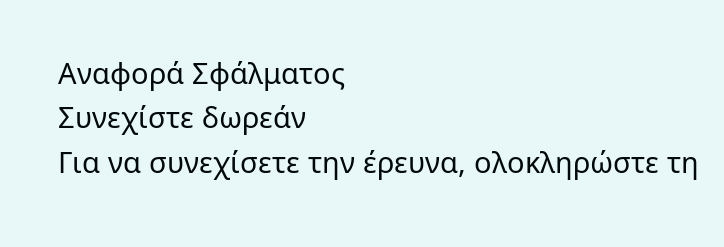Αναφορά Σφάλματος
Συνεχίστε δωρεάν
Για να συνεχίσετε την έρευνα, ολοκληρώστε τη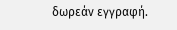δωρεάν εγγραφή.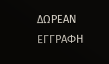ΔΩΡΕΑΝ ΕΓΓΡΑΦΗ